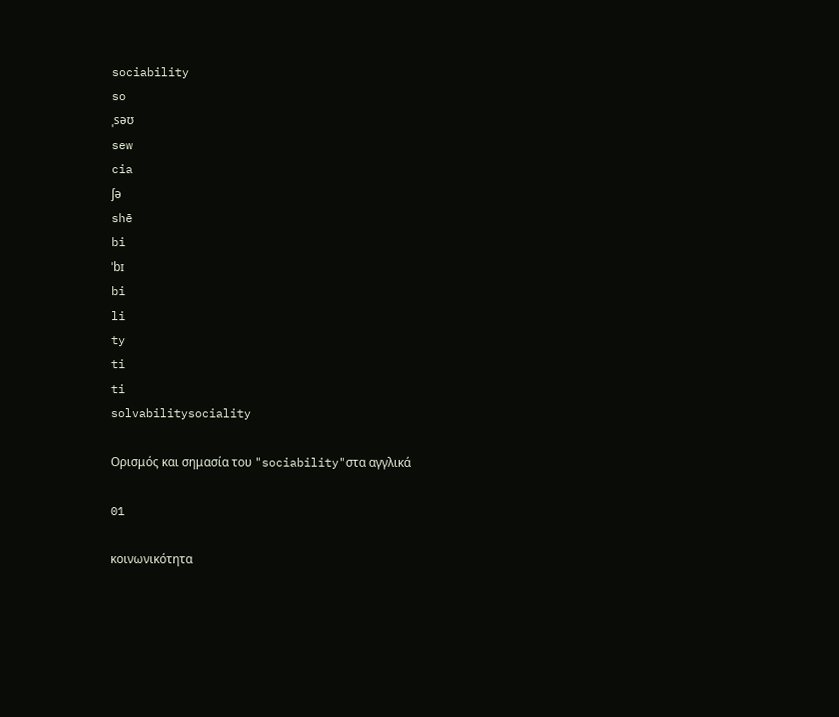sociability
so
ˌsəʊ
sew
cia
ʃə
shē
bi
ˈbɪ
bi
li
ty
ti
ti
solvabilitysociality

Ορισμός και σημασία του "sociability"στα αγγλικά

01

κοινωνικότητα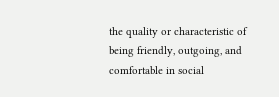the quality or characteristic of being friendly, outgoing, and comfortable in social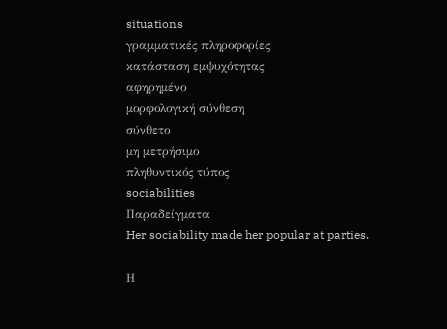situations
γραμματικές πληροφορίες
κατάσταση εμψυχότητας
αφηρημένο
μορφολογική σύνθεση
σύνθετο
μη μετρήσιμο
πληθυντικός τύπος
sociabilities
Παραδείγματα
Her sociability made her popular at parties.

Η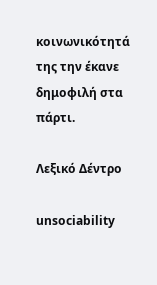κοινωνικότητά της την έκανε δημοφιλή στα πάρτι.

Λεξικό Δέντρο

unsociability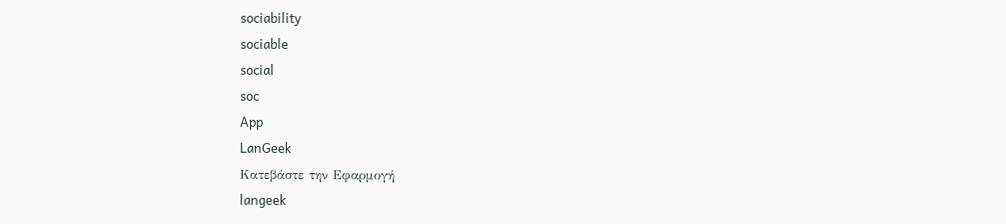sociability
sociable
social
soc
App
LanGeek
Κατεβάστε την Εφαρμογή
langeek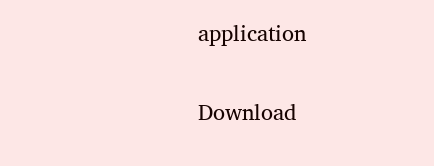application

Download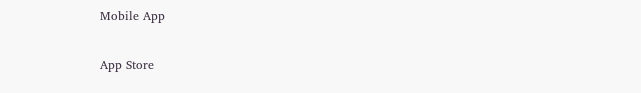Mobile App

App Store